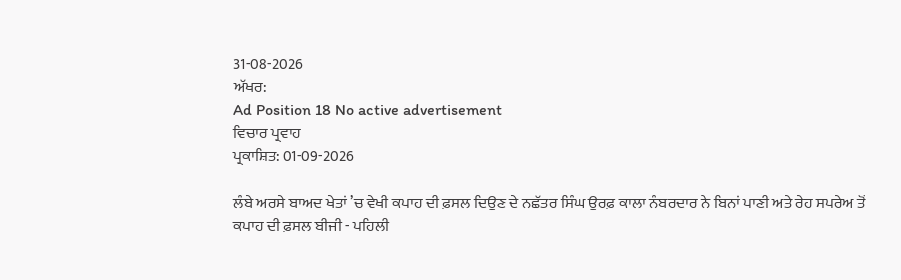31-08-2026
ਅੱਖਰ:
Ad Position 18 No active advertisement
ਵਿਚਾਰ ਪ੍ਰਵਾਹ
ਪ੍ਰਕਾਸ਼ਿਤ: 01-09-2026

ਲੰਬੇ ਅਰਸੇ ਬਾਅਦ ਖੇਤਾਂ ’ਚ ਵੇਖੀ ਕਪਾਹ ਦੀ ਫ਼ਸਲ ਦਿਉਣ ਦੇ ਨਛੱਤਰ ਸਿੰਘ ਉਰਫ਼ ਕਾਲਾ ਨੰਬਰਦਾਰ ਨੇ ਬਿਨਾਂ ਪਾਣੀ ਅਤੇ ਰੇਹ ਸਪਰੇਅ ਤੋਂ ਕਪਾਹ ਦੀ ਫ਼ਸਲ ਬੀਜੀ - ਪਹਿਲੀ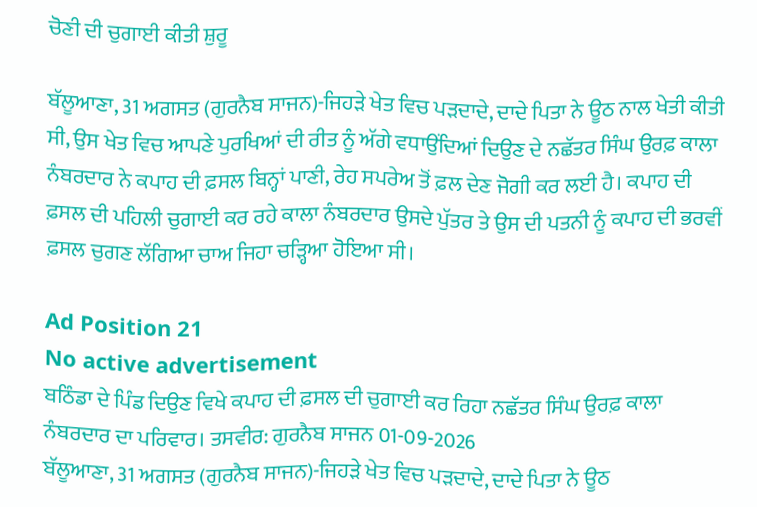ਚੋਣੀ ਦੀ ਚੁਗਾਈ ਕੀਤੀ ਸ਼ੁਰੂ

ਬੱਲੂਆਣਾ, 31 ਅਗਸਤ (ਗੁਰਨੈਬ ਸਾਜਨ)-ਜਿਹੜੇ ਖੇਤ ਵਿਚ ਪੜਦਾਦੇ, ਦਾਦੇ ਪਿਤਾ ਨੇ ਊਠ ਨਾਲ ਖੇਤੀ ਕੀਤੀ ਸੀ, ਉਸ ਖੇਤ ਵਿਚ ਆਪਣੇ ਪੁਰਖਿਆਂ ਦੀ ਰੀਤ ਨੂੰ ਅੱਗੇ ਵਧਾਉਂਦਿਆਂ ਦਿਉਣ ਦੇ ਨਛੱਤਰ ਸਿੰਘ ਉਰਫ਼ ਕਾਲਾ ਨੰਬਰਦਾਰ ਨੇ ਕਪਾਹ ਦੀ ਫ਼ਸਲ ਬਿਨ੍ਹਾਂ ਪਾਣੀ, ਰੇਹ ਸਪਰੇਅ ਤੋਂ ਫ਼ਲ ਦੇਣ ਜੋਗੀ ਕਰ ਲਈ ਹੈ। ਕਪਾਹ ਦੀ ਫ਼ਸਲ ਦੀ ਪਹਿਲੀ ਚੁਗਾਈ ਕਰ ਰਹੇ ਕਾਲਾ ਨੰਬਰਦਾਰ ਉਸਦੇ ਪੁੱਤਰ ਤੇ ਉਸ ਦੀ ਪਤਨੀ ਨੂੰ ਕਪਾਹ ਦੀ ਭਰਵੀਂ ਫ਼ਸਲ ਚੁਗਣ ਲੱਗਿਆ ਚਾਅ ਜਿਹਾ ਚੜ੍ਹਿਆ ਹੋਇਆ ਸੀ।

Ad Position 21
No active advertisement
ਬਠਿੰਡਾ ਦੇ ਪਿੰਡ ਦਿਉਣ ਵਿਖੇ ਕਪਾਹ ਦੀ ਫ਼ਸਲ ਦੀ ਚੁਗਾਈ ਕਰ ਰਿਹਾ ਨਛੱਤਰ ਸਿੰਘ ਉਰਫ਼ ਕਾਲਾ ਨੰਬਰਦਾਰ ਦਾ ਪਰਿਵਾਰ। ਤਸਵੀਰ: ਗੁਰਨੈਬ ਸਾਜਨ 01-09-2026
ਬੱਲੂਆਣਾ, 31 ਅਗਸਤ (ਗੁਰਨੈਬ ਸਾਜਨ)-ਜਿਹੜੇ ਖੇਤ ਵਿਚ ਪੜਦਾਦੇ, ਦਾਦੇ ਪਿਤਾ ਨੇ ਊਠ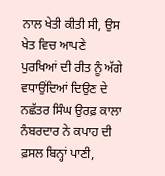ਨਾਲ ਖੇਤੀ ਕੀਤੀ ਸੀ, ਉਸ ਖੇਤ ਵਿਚ ਆਪਣੇ ਪੁਰਖਿਆਂ ਦੀ ਰੀਤ ਨੂੰ ਅੱਗੇ ਵਧਾਉਂਦਿਆਂ ਦਿਉਣ ਦੇ ਨਛੱਤਰ ਸਿੰਘ ਉਰਫ਼ ਕਾਲਾ ਨੰਬਰਦਾਰ ਨੇ ਕਪਾਹ ਦੀ ਫ਼ਸਲ ਬਿਨ੍ਹਾਂ ਪਾਣੀ,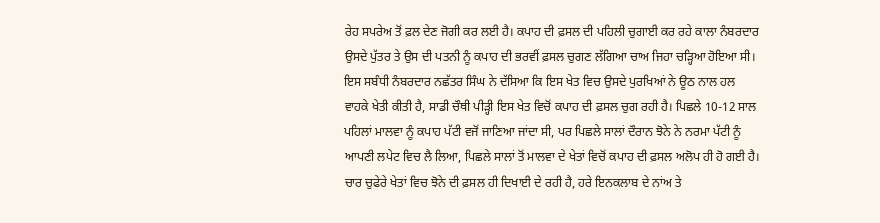ਰੇਹ ਸਪਰੇਅ ਤੋਂ ਫ਼ਲ ਦੇਣ ਜੋਗੀ ਕਰ ਲਈ ਹੈ। ਕਪਾਹ ਦੀ ਫ਼ਸਲ ਦੀ ਪਹਿਲੀ ਚੁਗਾਈ ਕਰ ਰਹੇ ਕਾਲਾ ਨੰਬਰਦਾਰ ਉਸਦੇ ਪੁੱਤਰ ਤੇ ਉਸ ਦੀ ਪਤਨੀ ਨੂੰ ਕਪਾਹ ਦੀ ਭਰਵੀਂ ਫ਼ਸਲ ਚੁਗਣ ਲੱਗਿਆ ਚਾਅ ਜਿਹਾ ਚੜ੍ਹਿਆ ਹੋਇਆ ਸੀ। ਇਸ ਸਬੰਧੀ ਨੰਬਰਦਾਰ ਨਛੱਤਰ ਸਿੰਘ ਨੇ ਦੱਸਿਆ ਕਿ ਇਸ ਖੇਤ ਵਿਚ ਉਸਦੇ ਪੁਰਖਿਆਂ ਨੇ ਊਠ ਨਾਲ ਹਲ ਵਾਹਕੇ ਖੇਤੀ ਕੀਤੀ ਹੈ, ਸਾਡੀ ਚੌਥੀ ਪੀੜ੍ਹੀ ਇਸ ਖੇਤ ਵਿਚੋਂ ਕਪਾਹ ਦੀ ਫ਼ਸਲ ਚੁਗ ਰਹੀ ਹੈ। ਪਿਛਲੇ 10-12 ਸਾਲ ਪਹਿਲਾਂ ਮਾਲਵਾ ਨੂੰ ਕਪਾਹ ਪੱਟੀ ਵਜੋਂ ਜਾਣਿਆ ਜਾਂਦਾ ਸੀ, ਪਰ ਪਿਛਲੇ ਸਾਲਾਂ ਦੌਰਾਨ ਝੋਨੇ ਨੇ ਨਰਮਾ ਪੱਟੀ ਨੂੰ ਆਪਣੀ ਲਪੇਟ ਵਿਚ ਲੈ ਲਿਆ, ਪਿਛਲੇ ਸਾਲਾਂ ਤੋਂ ਮਾਲਵਾ ਦੇ ਖੇਤਾਂ ਵਿਚੋਂ ਕਪਾਹ ਦੀ ਫ਼ਸਲ ਅਲੋਪ ਹੀ ਹੋ ਗਈ ਹੈ। ਚਾਰ ਚੁਫੇਰੇ ਖੇਤਾਂ ਵਿਚ ਝੋਨੇ ਦੀ ਫ਼ਸਲ ਹੀ ਦਿਖਾਈ ਦੇ ਰਹੀ ਹੈ, ਹਰੇ ਇਨਕਲਾਬ ਦੇ ਨਾਂਅ ਤੇ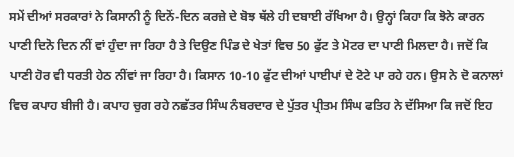ਸਮੇਂ ਦੀਆਂ ਸਰਕਾਰਾਂ ਨੇ ਕਿਸਾਨੀ ਨੂੰ ਦਿਨੋਂ-ਦਿਨ ਕਰਜ਼ੇ ਦੇ ਬੋਝ ਥੱਲੇ ਹੀ ਦਬਾਈ ਰੱਖਿਆ ਹੈ। ਉਨ੍ਹਾਂ ਕਿਹਾ ਕਿ ਝੋਨੇ ਕਾਰਨ ਪਾਣੀ ਦਿਨੋ ਦਿਨ ਨੀਂ ਵਾਂ ਹੁੰਦਾ ਜਾ ਰਿਹਾ ਹੈ ਤੇ ਦਿਉਣ ਪਿੰਡ ਦੇ ਖੇਤਾਂ ਵਿਚ 50 ਫੁੱਟ ਤੇ ਮੋਟਰ ਦਾ ਪਾਣੀ ਮਿਲਦਾ ਹੈ। ਜਦੋਂ ਕਿ ਪਾਣੀ ਹੋਰ ਵੀ ਧਰਤੀ ਹੇਠ ਨੀਂਵਾਂ ਜਾ ਰਿਹਾ ਹੈ। ਕਿਸਾਨ 10-10 ਫੁੱਟ ਦੀਆਂ ਪਾਈਪਾਂ ਦੇ ਟੋਟੇ ਪਾ ਰਹੇ ਹਨ। ਉਸ ਨੇ ਦੋ ਕਨਾਲਾਂ ਵਿਚ ਕਪਾਹ ਬੀਜੀ ਹੈ। ਕਪਾਹ ਚੁਗ ਰਹੇ ਨਛੱਤਰ ਸਿੰਘ ਨੰਬਰਦਾਰ ਦੇ ਪੁੱਤਰ ਪ੍ਰੀਤਮ ਸਿੰਘ ਫਤਿਹ ਨੇ ਦੱਸਿਆ ਕਿ ਜਦੋਂ ਇਹ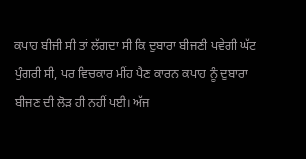ਕਪਾਹ ਬੀਜੀ ਸੀ ਤਾਂ ਲੱਗਦਾ ਸੀ ਕਿ ਦੁਬਾਰਾ ਬੀਜਣੀ ਪਵੇਗੀ ਘੱਟ ਪੁੰਗਰੀ ਸੀ, ਪਰ ਵਿਚਕਾਰ ਮੀਂਹ ਪੈਣ ਕਾਰਨ ਕਪਾਹ ਨੂੰ ਦੁਬਾਰਾ ਬੀਜਣ ਦੀ ਲੋੜ ਹੀ ਨਹੀਂ ਪਈ। ਅੱਜ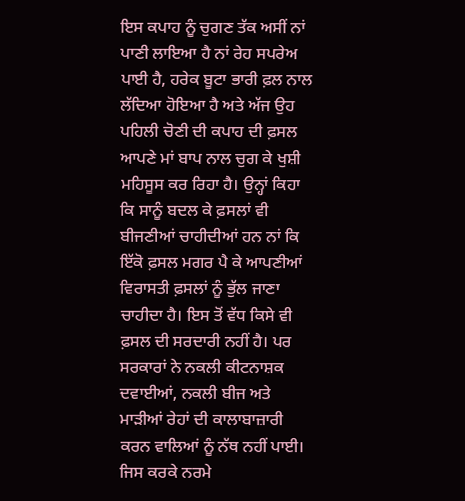ਇਸ ਕਪਾਹ ਨੂੰ ਚੁਗਣ ਤੱਕ ਅਸੀਂ ਨਾਂ ਪਾਣੀ ਲਾਇਆ ਹੈ ਨਾਂ ਰੇਹ ਸਪਰੇਅ ਪਾਈ ਹੈ, ਹਰੇਕ ਬੂਟਾ ਭਾਰੀ ਫ਼ਲ ਨਾਲ ਲੱਦਿਆ ਹੋਇਆ ਹੈ ਅਤੇ ਅੱਜ ਉਹ ਪਹਿਲੀ ਚੋਣੀ ਦੀ ਕਪਾਹ ਦੀ ਫ਼ਸਲ ਆਪਣੇ ਮਾਂ ਬਾਪ ਨਾਲ ਚੁਗ ਕੇ ਖੁਸ਼ੀ ਮਹਿਸੂਸ ਕਰ ਰਿਹਾ ਹੈ। ਉਨ੍ਹਾਂ ਕਿਹਾ ਕਿ ਸਾਨੂੰ ਬਦਲ ਕੇ ਫ਼ਸਲਾਂ ਵੀ ਬੀਜਣੀਆਂ ਚਾਹੀਦੀਆਂ ਹਨ ਨਾਂ ਕਿ ਇੱਕੋ ਫ਼ਸਲ ਮਗਰ ਪੈ ਕੇ ਆਪਣੀਆਂ ਵਿਰਾਸਤੀ ਫ਼ਸਲਾਂ ਨੂੰ ਭੁੱਲ ਜਾਣਾ ਚਾਹੀਦਾ ਹੈ। ਇਸ ਤੋਂ ਵੱਧ ਕਿਸੇ ਵੀ ਫ਼ਸਲ ਦੀ ਸਰਦਾਰੀ ਨਹੀਂ ਹੈ। ਪਰ ਸਰਕਾਰਾਂ ਨੇ ਨਕਲੀ ਕੀਟਨਾਸ਼ਕ ਦਵਾਈਆਂ, ਨਕਲੀ ਬੀਜ ਅਤੇ ਮਾੜੀਆਂ ਰੇਹਾਂ ਦੀ ਕਾਲਾਬਾਜ਼ਾਰੀ ਕਰਨ ਵਾਲਿਆਂ ਨੂੰ ਨੱਥ ਨਹੀਂ ਪਾਈ। ਜਿਸ ਕਰਕੇ ਨਰਮੇ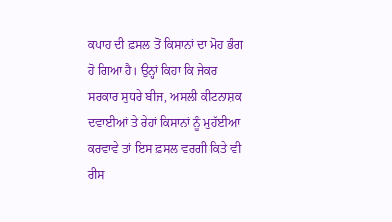ਕਪਾਹ ਦੀ ਫ਼ਸਲ ਤੋਂ ਕਿਸਾਨਾਂ ਦਾ ਮੋਹ ਭੰਗ ਹੋ ਗਿਆ ਹੈ। ਉਨ੍ਹਾਂ ਕਿਹਾ ਕਿ ਜੇਕਰ ਸਰਕਾਰ ਸੁਧਰੇ ਬੀਜ, ਅਸਲੀ ਕੀਟਨਾਸ਼ਕ ਦਵਾਈਆਂ ਤੇ ਰੇਹਾਂ ਕਿਸਾਨਾਂ ਨੂੰ ਮੁਹੱਈਆ ਕਰਵਾਵੇ ਤਾਂ ਇਸ ਫ਼ਸਲ ਵਰਗੀ ਕਿਤੇ ਵੀ ਰੀਸ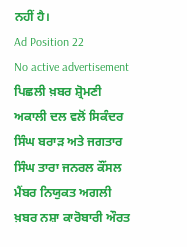ਨਹੀਂ ਹੈ।
Ad Position 22
No active advertisement
ਪਿਛਲੀ ਖ਼ਬਰ ਸ਼੍ਰੋਮਣੀ ਅਕਾਲੀ ਦਲ ਵਲੋਂ ਸਿਕੰਦਰ ਸਿੰਘ ਬਰਾੜ ਅਤੇ ਜਗਤਾਰ ਸਿੰਘ ਤਾਰਾ ਜਨਰਲ ਕੌਂਸਲ ਮੈਂਬਰ ਨਿਯੁਕਤ ਅਗਲੀ ਖ਼ਬਰ ਨਸ਼ਾ ਕਾਰੋਬਾਰੀ ਔਰਤ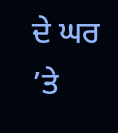ਦੇ ਘਰ ’ਤੇ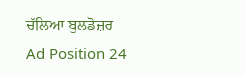ਚੱਲਿਆ ਬੁਲਡੋਜ਼ਰ
Ad Position 24